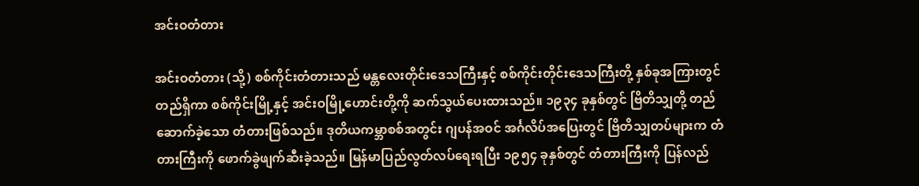အင်းဝတံတား

အင်းဝတံတား (သို့) စစ်ကိုင်းတံတားသည် မန္တလေးတိုင်းဒေသကြီးနှင့် စစ်ကိုင်းတိုင်းဒေသကြီးတို့ နှစ်ခုအကြားတွင် တည်ရှိကာ စစ်ကိုင်းမြို့နှင့် အင်းဝမြို့ဟောင်းတို့ကို ဆက်သွယ်ပေးထားသည်။ ၁၉၃၄ ခုနှစ်တွင် ဗြိတိသျှတို့ တည်ဆောက်ခဲ့သော တံတားဖြစ်သည်။ ဒုတိယကမ္ဘာစစ်အတွင်း ဂျပန်အဝင် အင်္ဂလိပ်အပြေးတွင် ဗြိတိသျှတပ်များက တံတားကြီးကို ဖောက်ခွဲဖျက်ဆီးခဲ့သည်။ မြန်မာပြည်လွတ်လပ်ရေးရပြီး ၁၉၅၄ ခုနှစ်တွင် တံတားကြီးကို ပြန်လည်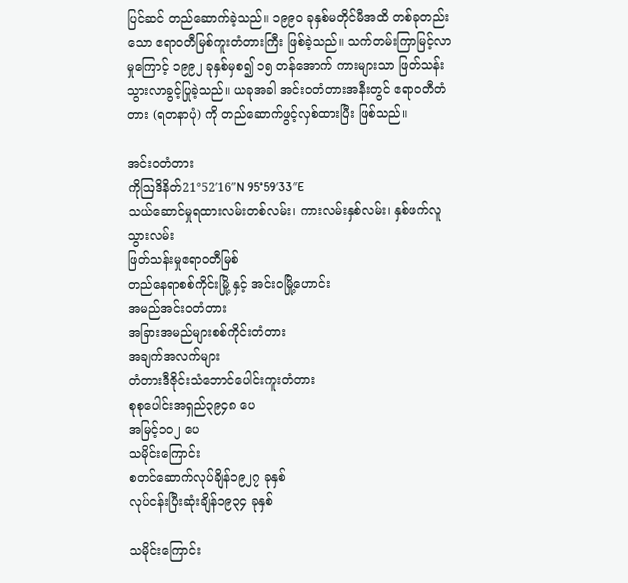ပြင်ဆင် တည်ဆောက်ခဲ့သည်။ ၁၉၉၀ ခုနှစ်မတိုင်မီအထိ တစ်ခုတည်းသော ဧရာဝတီမြစ်ကူးတံတားကြီး ဖြစ်ခဲ့သည်။ သက်တမ်းကြာမြင့်လာမှုကြောင့် ၁၉၉၂ ခုနှစ်မှစ၍ ၁၅ တန်အောက် ကားများသာ ဖြတ်သန်းသွားလာခွင့်ပြုခဲ့သည်။ ယခုအခါ အင်းဝတံတားအနီးတွင် ဧရာဝတီတံတား (ရတနာပုံ) ကို တည်ဆောက်ဖွင့်လှစ်ထားပြီး ဖြစ်သည်။

အင်းဝတံတား
ကိုဩဒိနိတ်21°52′16″N 95°59′33″E
သယ်ဆောင်မှုရထားလမ်းတစ်လမ်း၊ ကားလမ်းနှစ်လမ်း၊ နှစ်ဖက်လူသွားလမ်း
ဖြတ်သန်းမှုဧရာဝတီမြစ်
တည်နေရာစစ်ကိုင်းမြို့ နှင့် အင်းဝမြို့ဟောင်း
အမည်အင်းဝတံတား
အခြားအမည်များစစ်ကိုင်းတံတား
အချက်အလက်များ
တံတားဒီဇိုင်းသံဘောင်ပေါင်းကူးတံတား
စုစုပေါင်းအရှည်၃၉၄၈ ပေ
အမြင့်၁၀၂ ပေ
သမိုင်းကြောင်း
စတင်ဆောက်လုပ်ချိန်၁၉၂၇ ခုနှစ်
လုပ်ငန်းပြီးဆုံးချိန်၁၉၃၄ ခုနှစ်

သမိုင်းကြောင်း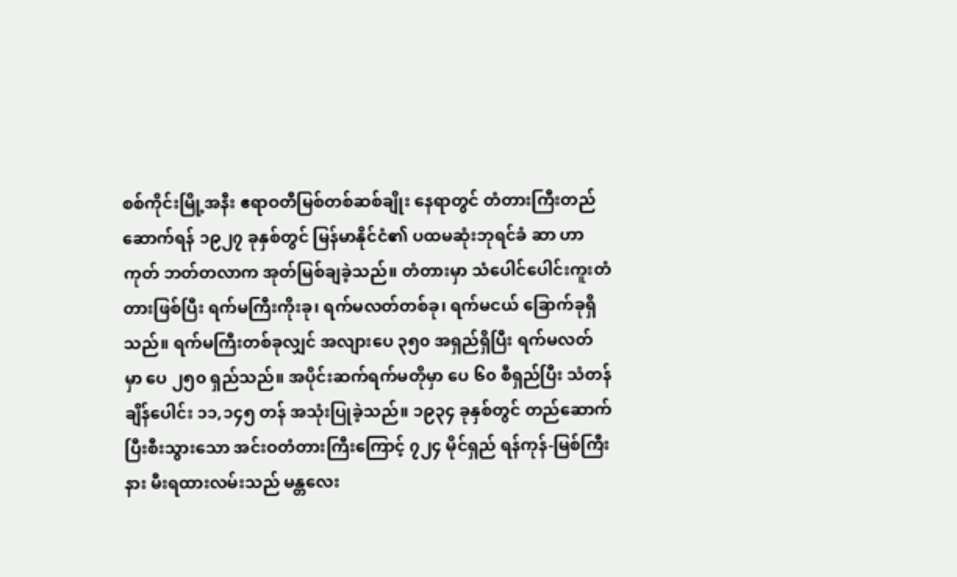စစ်ကိုင်းမြို့အနီး ဧရာဝတီမြစ်တစ်ဆစ်ချိုး နေရာတွင် တံတားကြီးတည်ဆောက်ရန် ၁၉၂၇ ခုနှစ်တွင် မြန်မာနိုင်ငံ၏ ပထမဆုံးဘုရင်ခံ ဆာ ဟာကုတ် ဘတ်တလာက အုတ်မြစ်ချခဲ့သည်။ တံတားမှာ သံပေါင်ပေါင်းကူးတံတားဖြစ်ပြီး ရက်မကြီးကိုးခု၊ ရက်မလတ်တစ်ခု၊ ရက်မငယ် ခြောက်ခုရှိသည်။ ရက်မကြီးတစ်ခုလျှင် အလျားပေ ၃၅၀ အရှည်ရှိပြီး ရက်မလတ် မှာ ပေ ၂၅၀ ရှည်သည်။ အပိုင်းဆက်ရက်မတိုမှာ ပေ ၆၀ စီရှည်ပြီး သံတန်ချိန်ပေါင်း ၁၁,၁၄၅ တန် အသုံးပြုခဲ့သည်။ ၁၉၃၄ ခုနှစ်တွင် တည်ဆောက်ပြီးစီးသွားသော အင်းဝတံတားကြီးကြောင့် ၇၂၄ မိုင်ရှည် ရန်ကုန်-မြစ်ကြီးနား မီးရထားလမ်းသည် မန္တလေး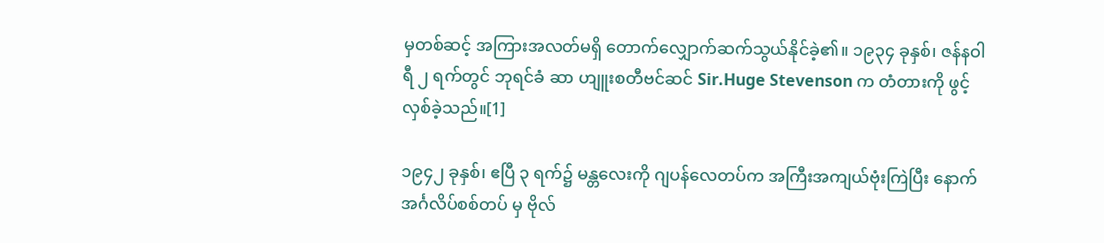မှတစ်ဆင့် အကြားအလတ်မရှိ တောက်လျှောက်ဆက်သွယ်နိုင်ခဲ့၏။ ၁၉၃၄ ခုနှစ်၊ ဇန်နဝါရီ ၂ ရက်တွင် ဘုရင်ခံ ဆာ ဟျူးစတီဗင်ဆင် Sir.Huge Stevenson က တံတားကို ဖွင့်လှစ်ခဲ့သည်။[1]

၁၉၄၂ ခုနှစ်၊ ဧပြီ ၃ ရက်၌ မန္တလေးကို ဂျပန်လေတပ်က အကြီးအကျယ်ဗုံးကြဲပြီး နောက် အင်္ဂလိပ်စစ်တပ် မှ ဗိုလ်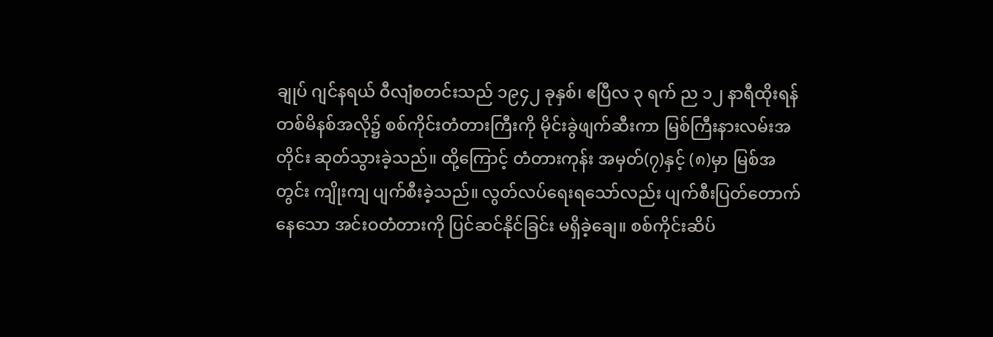ချုပ် ဂျင်နရယ် ဝီလျံစတင်းသည် ၁၉၄၂ ခုနှစ်၊ ဧပြီလ ၃ ရက် ည ၁၂ နာရီထိုးရန် တစ်မိနစ်အလို၌ စစ်ကိုင်းတံတားကြီးကို မိုင်းခွဲဖျက်ဆီးကာ မြစ်ကြီးနားလမ်းအတိုင်း ဆုတ်သွားခဲ့သည်။ ထို့ကြောင့် တံတားကုန်း အမှတ်(၇)နှင့် (၈)မှာ မြစ်အတွင်း ကျိုးကျ ပျက်စီးခဲ့သည်။ လွတ်လပ်ရေးရသော်လည်း ပျက်စီးပြတ်တောက်နေသော အင်းဝတံတားကို ပြင်ဆင်နိုင်ခြင်း မရှိခဲ့ချေ။ စစ်ကိုင်းဆိပ်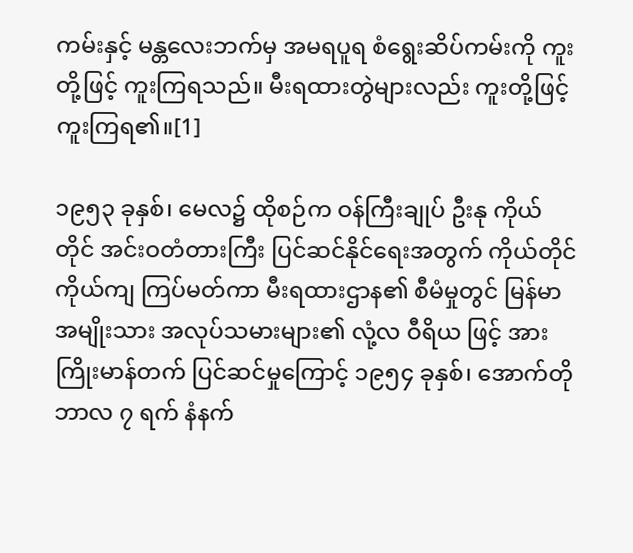ကမ်းနှင့် မန္တလေးဘက်မှ အမရပူရ စံရွေးဆိပ်ကမ်းကို ကူးတို့ဖြင့် ကူးကြရသည်။ မီးရထားတွဲများလည်း ကူးတို့ဖြင့်ကူးကြရ၏။[1]

၁၉၅၃ ခုနှစ်၊ မေလ၌ ထိုစဉ်က ဝန်ကြီးချုပ် ဦးနု ကိုယ်တိုင် အင်းဝတံတားကြီး ပြင်ဆင်နိုင်ရေးအတွက် ကိုယ်တိုင်ကိုယ်ကျ ကြပ်မတ်ကာ မီးရထားဌာန၏ စီမံမှုတွင် မြန်မာအမျိုးသား အလုပ်သမားများ၏ လုံ့လ ဝီရိယ ဖြင့် အားကြိုးမာန်တက် ပြင်ဆင်မှုကြောင့် ၁၉၅၄ ခုနှစ်၊ အောက်တိုဘာလ ၇ ရက် နံနက်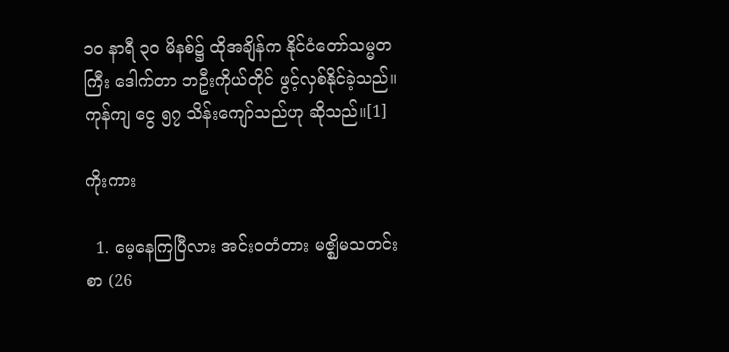၁၀ နာရီ ၃၀ မိနစ်၌ ထိုအချိန်က နိုင်ငံတော်သမ္မတကြီး ဒေါက်တာ ဘဦးကိုယ်တိုင် ဖွင့်လှစ်နိုင်ခဲ့သည်။ ကုန်ကျ ငွေ ၅၇ သိန်းကျော်သည်ဟု ဆိုသည်။[1]

ကိုးကား

  1. မေ့နေကြပြီလား အင်းဝတံတား မဇ္ဈိမသတင်းစာ (26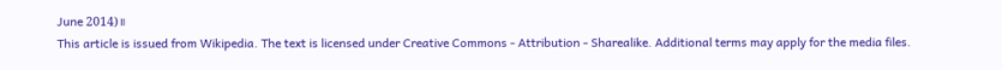June 2014)။
This article is issued from Wikipedia. The text is licensed under Creative Commons - Attribution - Sharealike. Additional terms may apply for the media files.